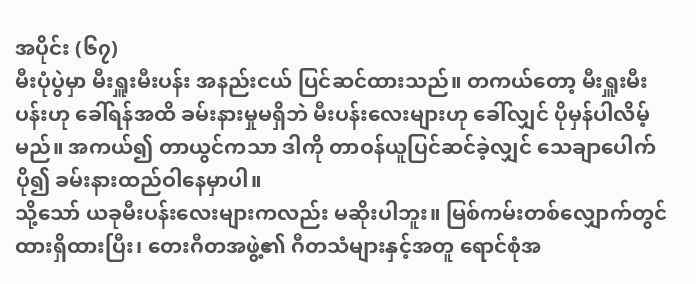အပိုင်း (၆၇)
မီးပုံပွဲမှာ မီးရှူးမီးပန်း အနည်းငယ် ပြင်ဆင်ထားသည်။ တကယ်တော့ မီးရှူးမီးပန်းဟု ခေါ်ရန်အထိ ခမ်းနားမှုမရှိဘဲ မီးပန်းလေးများဟု ခေါ်လျှင် ပိုမှန်ပါလိမ့်မည်။ အကယ်၍ တာယွင်ကသာ ဒါကို တာဝန်ယူပြင်ဆင်ခဲ့လျှင် သေချာပေါက် ပို၍ ခမ်းနားထည်ဝါနေမှာပါ။
သို့သော် ယခုမီးပန်းလေးများကလည်း မဆိုးပါဘူး။ မြစ်ကမ်းတစ်လျှောက်တွင် ထားရှိထားပြီး၊ တေးဂီတအဖွဲ့၏ ဂီတသံများနှင့်အတူ ရောင်စုံအ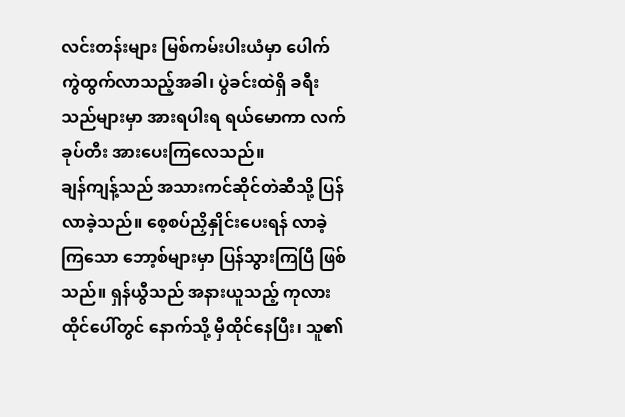လင်းတန်းများ မြစ်ကမ်းပါးယံမှာ ပေါက်ကွဲထွက်လာသည့်အခါ၊ ပွဲခင်းထဲရှိ ခရီးသည်များမှာ အားရပါးရ ရယ်မောကာ လက်ခုပ်တီး အားပေးကြလေသည်။
ချန်ကျန့်သည် အသားကင်ဆိုင်တဲဆီသို့ ပြန်လာခဲ့သည်။ စေ့စပ်ညှိနှိုင်းပေးရန် လာခဲ့ကြသော ဘော့စ်များမှာ ပြန်သွားကြပြီ ဖြစ်သည်။ ရှန်ယွီသည် အနားယူသည့် ကုလားထိုင်ပေါ်တွင် နောက်သို့ မှီထိုင်နေပြီး၊ သူ၏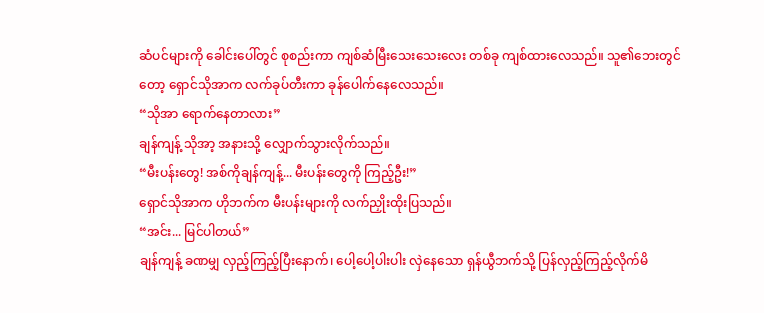ဆံပင်များကို ခေါင်းပေါ်တွင် စုစည်းကာ ကျစ်ဆံမြီးသေးသေးလေး တစ်ခု ကျစ်ထားလေသည်။ သူ၏ဘေးတွင်တော့ ရှောင်သိုအာက လက်ခုပ်တီးကာ ခုန်ပေါက်နေလေသည်။
“သိုအာ ရောက်နေတာလား”
ချန်ကျန့် သိုအာ့ အနားသို့ လျှောက်သွားလိုက်သည်။
“မီးပန်းတွေ! အစ်ကိုချန်ကျန့်... မီးပန်းတွေကို ကြည့်ဦး!”
ရှောင်သိုအာက ဟိုဘက်က မီးပန်းများကို လက်ညှိုးထိုးပြသည်။
“အင်း... မြင်ပါတယ်”
ချန်ကျန့် ခဏမျှ လှည့်ကြည့်ပြီးနောက်၊ ပေါ့ပေါ့ပါးပါး လှဲနေသော ရှန်ယွီဘက်သို့ ပြန်လှည့်ကြည့်လိုက်မိ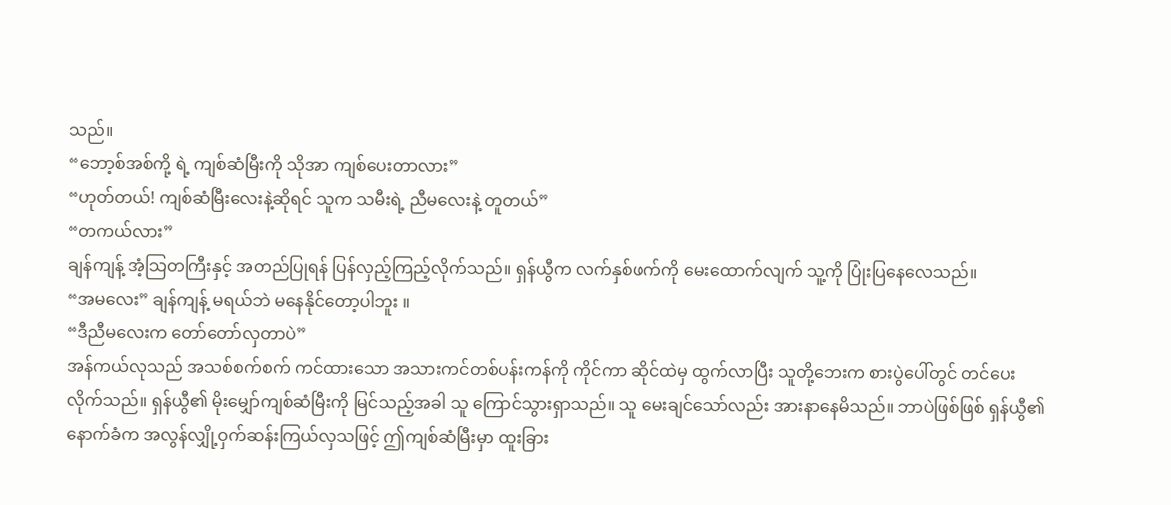သည်။
“ဘော့စ်အစ်ကို့ ရဲ့ ကျစ်ဆံမြီးကို သိုအာ ကျစ်ပေးတာလား”
“ဟုတ်တယ်! ကျစ်ဆံမြီးလေးနဲ့ဆိုရင် သူက သမီးရဲ့ ညီမလေးနဲ့ တူတယ်”
“တကယ်လား”
ချန်ကျန့် အံ့သြတကြီးနှင့် အတည်ပြုရန် ပြန်လှည့်ကြည့်လိုက်သည်။ ရှန်ယွီက လက်နှစ်ဖက်ကို မေးထောက်လျက် သူ့ကို ပြုံးပြနေလေသည်။
“အမလေး” ချန်ကျန့် မရယ်ဘဲ မနေနိုင်တော့ပါဘူး ။
“ဒီညီမလေးက တော်တော်လှတာပဲ”
အန်ကယ်လုသည် အသစ်စက်စက် ကင်ထားသော အသားကင်တစ်ပန်းကန်ကို ကိုင်ကာ ဆိုင်ထဲမှ ထွက်လာပြီး သူတို့ဘေးက စားပွဲပေါ်တွင် တင်ပေးလိုက်သည်။ ရှန်ယွီ၏ မိုးမျှော်ကျစ်ဆံမြီးကို မြင်သည့်အခါ သူ ကြောင်သွားရှာသည်။ သူ မေးချင်သော်လည်း အားနာနေမိသည်။ ဘာပဲဖြစ်ဖြစ် ရှန်ယွီ၏ နောက်ခံက အလွန်လျှို့ဝှက်ဆန်းကြယ်လှသဖြင့် ဤကျစ်ဆံမြီးမှာ ထူးခြား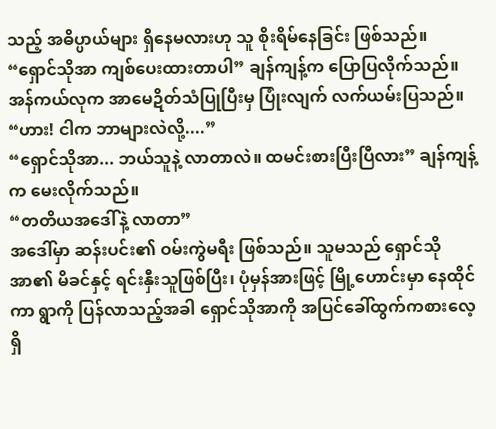သည့် အဓိပ္ပာယ်များ ရှိနေမလားဟု သူ စိုးရိမ်နေခြင်း ဖြစ်သည်။
“ရှောင်သိုအာ ကျစ်ပေးထားတာပါ” ချန်ကျန့်က ပြောပြလိုက်သည်။
အန်ကယ်လုက အာမေဍိတ်သံပြုပြီးမှ ပြုံးလျက် လက်ယမ်းပြသည်။
“ဟား! ငါက ဘာများလဲလို့....”
“ရှောင်သိုအာ... ဘယ်သူနဲ့ လာတာလဲ။ ထမင်းစားပြီးပြီလား” ချန်ကျန့်က မေးလိုက်သည်။
“တတိယအဒေါ်နဲ့ လာတာ”
အဒေါ်မှာ ဆန်းပင်း၏ ဝမ်းကွဲမရီး ဖြစ်သည်။ သူမသည် ရှောင်သိုအာ၏ မိခင်နှင့် ရင်းနှီးသူဖြစ်ပြီး၊ ပုံမှန်အားဖြင့် မြို့ဟောင်းမှာ နေထိုင်ကာ ရွာကို ပြန်လာသည့်အခါ ရှောင်သိုအာကို အပြင်ခေါ်ထွက်ကစားလေ့ ရှိ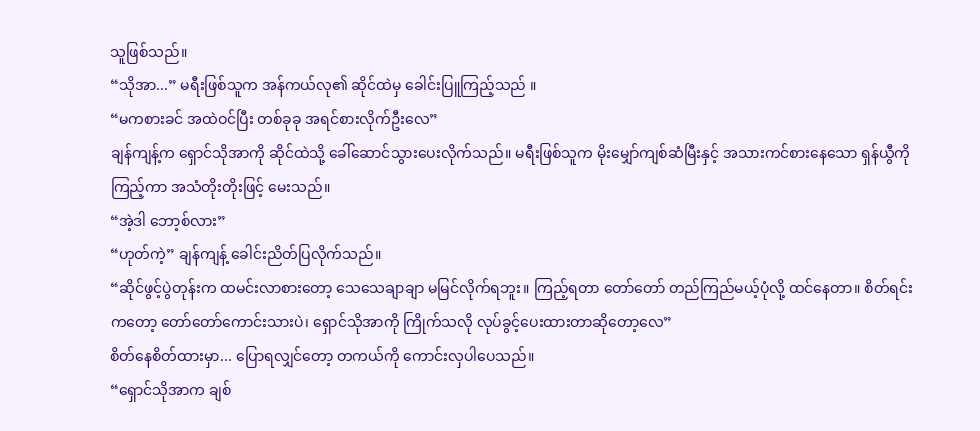သူဖြစ်သည်။
“သိုအာ...” မရီးဖြစ်သူက အန်ကယ်လု၏ ဆိုင်ထဲမှ ခေါင်းပြူကြည့်သည် ။
“မကစားခင် အထဲဝင်ပြီး တစ်ခုခု အရင်စားလိုက်ဦးလေ”
ချန်ကျန့်က ရှောင်သိုအာကို ဆိုင်ထဲသို့ ခေါ်ဆောင်သွားပေးလိုက်သည်။ မရီးဖြစ်သူက မိုးမျှော်ကျစ်ဆံမြီးနှင့် အသားကင်စားနေသော ရှန်ယွီကို ကြည့်ကာ အသံတိုးတိုးဖြင့် မေးသည်။
“အဲ့ဒါ ဘော့စ်လား”
“ဟုတ်ကဲ့” ချန်ကျန့် ခေါင်းညိတ်ပြလိုက်သည်။
“ဆိုင်ဖွင့်ပွဲတုန်းက ထမင်းလာစားတော့ သေသေချာချာ မမြင်လိုက်ရဘူး။ ကြည့်ရတာ တော်တော် တည်ကြည်မယ့်ပုံလို့ ထင်နေတာ။ စိတ်ရင်းကတော့ တော်တော်ကောင်းသားပဲ၊ ရှောင်သိုအာကို ကြိုက်သလို လုပ်ခွင့်ပေးထားတာဆိုတော့လေ”
စိတ်နေစိတ်ထားမှာ... ပြောရလျှင်တော့ တကယ်ကို ကောင်းလှပါပေသည်။
“ရှောင်သိုအာက ချစ်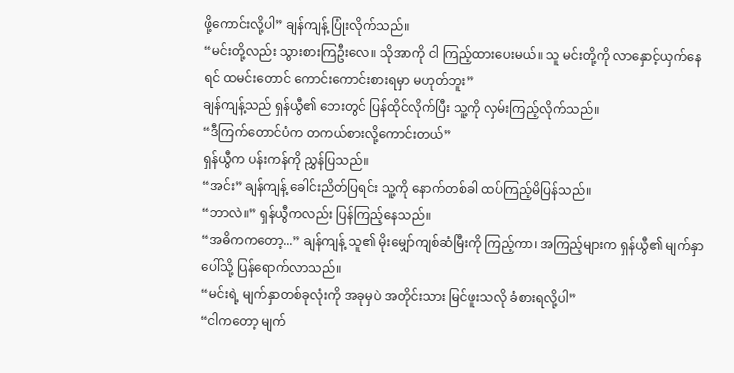ဖို့ကောင်းလို့ပါ” ချန်ကျန့် ပြုံးလိုက်သည်။
“မင်းတို့လည်း သွားစားကြဦးလေ။ သိုအာကို ငါ ကြည့်ထားပေးမယ်။ သူ မင်းတို့ကို လာနှောင့်ယှက်နေရင် ထမင်းတောင် ကောင်းကောင်းစားရမှာ မဟုတ်ဘူး”
ချန်ကျန့်သည် ရှန်ယွီ၏ ဘေးတွင် ပြန်ထိုင်လိုက်ပြီး သူ့ကို လှမ်းကြည့်လိုက်သည်။
“ဒီကြက်တောင်ပံက တကယ်စားလို့ကောင်းတယ်”
ရှန်ယွီက ပန်းကန်ကို ညွှန်ပြသည်။
“အင်း” ချန်ကျန့် ခေါင်းညိတ်ပြရင်း သူ့ကို နောက်တစ်ခါ ထပ်ကြည့်မိပြန်သည်။
“ဘာလဲ။” ရှန်ယွီကလည်း ပြန်ကြည့်နေသည်။
“အဓိကကတော့...” ချန်ကျန့် သူ၏ မိုးမျှော်ကျစ်ဆံမြီးကို ကြည့်ကာ၊ အကြည့်များက ရှန်ယွီ၏ မျက်နှာပေါ်သို့ ပြန်ရောက်လာသည်။
“မင်းရဲ့ မျက်နှာတစ်ခုလုံးကို အခုမှပဲ အတိုင်းသား မြင်ဖူးသလို ခံစားရလို့ပါ”
“ငါကတော့ မျက်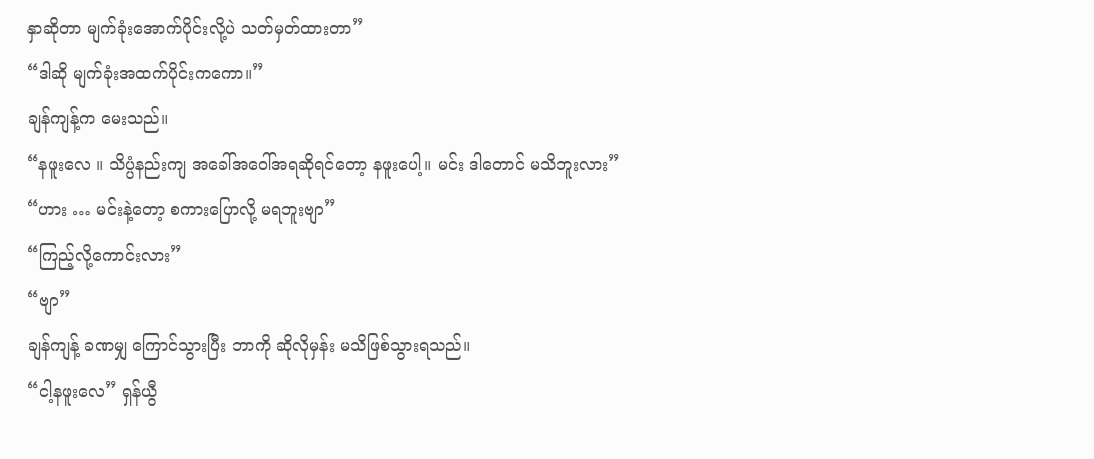နှာဆိုတာ မျက်ခုံးအောက်ပိုင်းလို့ပဲ သတ်မှတ်ထားတာ”
“ဒါဆို မျက်ခုံးအထက်ပိုင်းကကော။”
ချန်ကျန့်က မေးသည်။
“နဖူးလေ ။ သိပ္ပံနည်းကျ အခေါ်အဝေါ်အရဆိုရင်တော့ နဖူးပေါ့။ မင်း ဒါတောင် မသိဘူးလား”
“ဟား … မင်းနဲ့တော့ စကားပြောလို့ မရဘူးဗျာ”
“ကြည့်လို့ကောင်းလား”
“ဗျာ”
ချန်ကျန့် ခဏမျှ ကြောင်သွားပြီး ဘာကို ဆိုလိုမှန်း မသိဖြစ်သွားရသည်။
“ငါ့နဖူးလေ” ရှန်ယွီ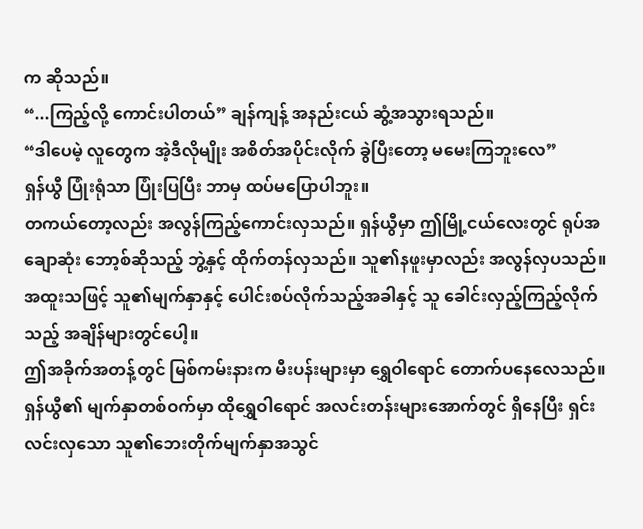က ဆိုသည်။
“...ကြည့်လို့ ကောင်းပါတယ်” ချန်ကျန့် အနည်းငယ် ဆွံ့အသွားရသည်။
“ဒါပေမဲ့ လူတွေက အဲ့ဒီလိုမျိုး အစိတ်အပိုင်းလိုက် ခွဲပြီးတော့ မမေးကြဘူးလေ”
ရှန်ယွီ ပြုံးရုံသာ ပြုံးပြပြီး ဘာမှ ထပ်မပြောပါဘူး။
တကယ်တော့လည်း အလွန်ကြည့်ကောင်းလှသည်။ ရှန်ယွီမှာ ဤမြို့ငယ်လေးတွင် ရုပ်အချောဆုံး ဘော့စ်ဆိုသည့် ဘွဲ့နှင့် ထိုက်တန်လှသည်။ သူ၏နဖူးမှာလည်း အလွန်လှပသည်။ အထူးသဖြင့် သူ၏မျက်နှာနှင့် ပေါင်းစပ်လိုက်သည့်အခါနှင့် သူ ခေါင်းလှည့်ကြည့်လိုက်သည့် အချိန်များတွင်ပေါ့။
ဤအခိုက်အတန့်တွင် မြစ်ကမ်းနားက မီးပန်းများမှာ ရွှေဝါရောင် တောက်ပနေလေသည်။ ရှန်ယွီ၏ မျက်နှာတစ်ဝက်မှာ ထိုရွှေဝါရောင် အလင်းတန်းများအောက်တွင် ရှိနေပြီး ရှင်းလင်းလှသော သူ၏ဘေးတိုက်မျက်နှာအသွင်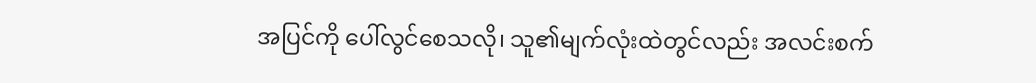အပြင်ကို ပေါ်လွင်စေသလို၊ သူ၏မျက်လုံးထဲတွင်လည်း အလင်းစက်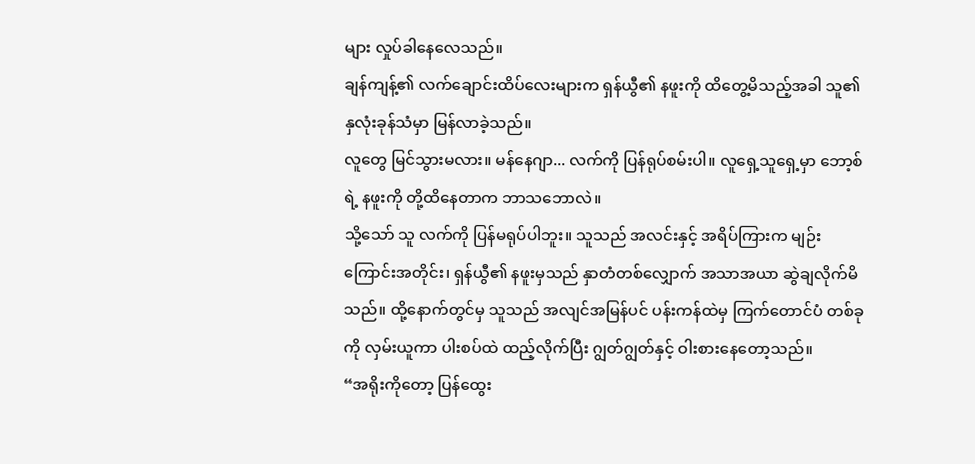များ လှုပ်ခါနေလေသည်။
ချန်ကျန့်၏ လက်ချောင်းထိပ်လေးများက ရှန်ယွီ၏ နဖူးကို ထိတွေ့မိသည့်အခါ သူ၏နှလုံးခုန်သံမှာ မြန်လာခဲ့သည်။
လူတွေ မြင်သွားမလား။ မန်နေဂျာ... လက်ကို ပြန်ရုပ်စမ်းပါ။ လူရှေ့သူရှေ့မှာ ဘော့စ်ရဲ့ နဖူးကို တို့ထိနေတာက ဘာသဘောလဲ။
သို့သော် သူ လက်ကို ပြန်မရုပ်ပါဘူး။ သူသည် အလင်းနှင့် အရိပ်ကြားက မျဉ်းကြောင်းအတိုင်း၊ ရှန်ယွီ၏ နဖူးမှသည် နှာတံတစ်လျှောက် အသာအယာ ဆွဲချလိုက်မိသည်။ ထို့နောက်တွင်မှ သူသည် အလျင်အမြန်ပင် ပန်းကန်ထဲမှ ကြက်တောင်ပံ တစ်ခုကို လှမ်းယူကာ ပါးစပ်ထဲ ထည့်လိုက်ပြီး ဂျွတ်ဂျွတ်နှင့် ဝါးစားနေတော့သည်။
“အရိုးကိုတော့ ပြန်ထွေး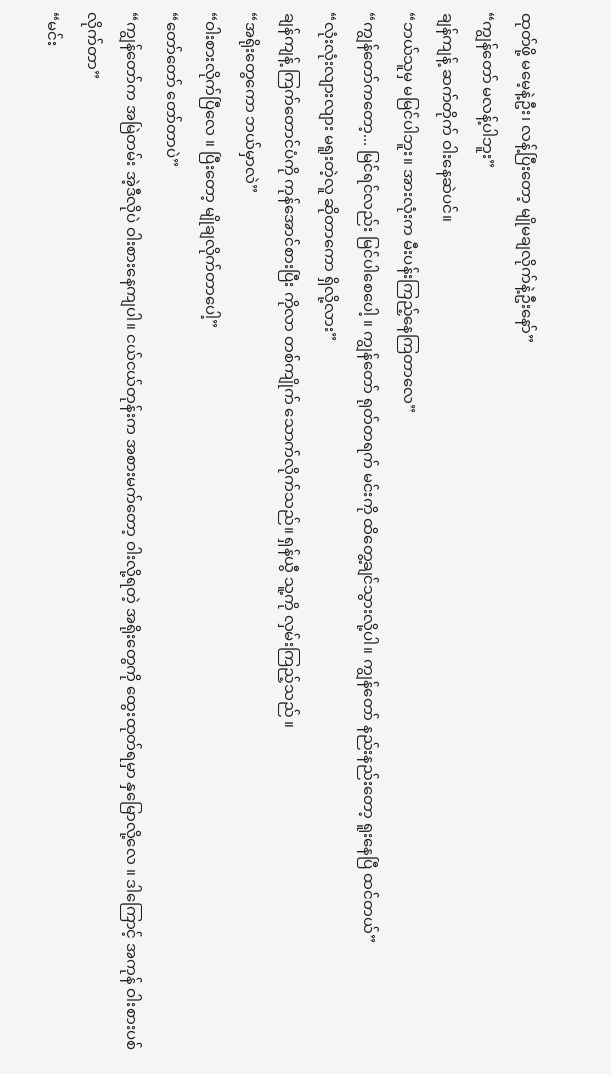ထုတ်ဖို့ မမေ့နဲ့ဦး၊ လန့်ပြီးတော့ မျိုမချလိုက်နဲ့ဦးနော်”
“ကျွန်တော် မလန့်ပါဘူး”
ချန်ကျန့် ဆက်တိုက် ဝါးနေဆဲပင်။
“ဘယ်သူမှ မမြင်ပါဘူး။ အားလုံးက မီးပန်းကြည့်နေကြတာလေ”
“ကျွန်တော်ကတော့... မြင်ရင်လည်း မြင်ပါစေပေါ့ ။ ကျွန်တော် ရုတ်တရက် မင်းကို ထိတွေ့ချင်သွားလို့ပါ။ ကျွန်တော် နည်းနည်းတော့ ရူးနေပြီ ထင်တယ်”
“လုံးလုံးလျားလျား မရူးတဲ့လူ ဆိုတာကော ရှိလို့လား”
ချန်ကျန့် ကြက်တောင်ပံကို ကုန်အောင်စားပြီး ကိုလာ တစ်ကျိုက် သောက်လိုက်သည်။ ရှန်ယွီ သူ့ကို လှမ်းကြည့်သည် ။
“အရိုးတွေကော ဘယ်မှာလဲ”
“ဝါးစားလိုက်ပြီလေ ။ ပြီးတော့ မျိုချလိုက်တာပေါ့”
“တော်တော် တော်တာပဲ”
“ကျွန်တော်က အမြဲတမ်း အဲ့ဒီလိုပဲ ဝါးစားနေကျပါ။ ငယ်ငယ်တုန်းက အစားမက်တော့ ဝါးလို့ရတဲ့ အရိုးတွေကို ထွေးထုတ်ရမှာ နှမြောလို့လေ ။ ဒါကြောင့် အကုန် ဝါးစားပစ်လိုက်တာ”
“မင်း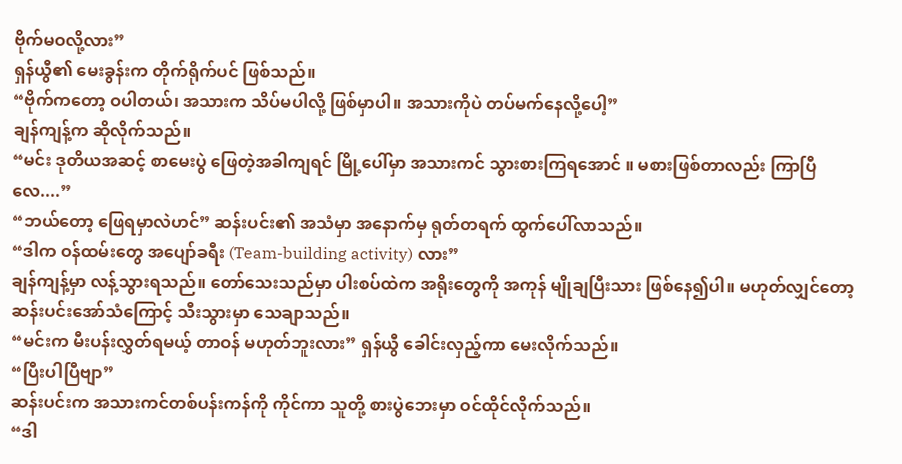ဗိုက်မဝလို့လား”
ရှန်ယွီ၏ မေးခွန်းက တိုက်ရိုက်ပင် ဖြစ်သည်။
“ဗိုက်ကတော့ ဝပါတယ်၊ အသားက သိပ်မပါလို့ ဖြစ်မှာပါ။ အသားကိုပဲ တပ်မက်နေလို့ပေါ့”
ချန်ကျန့်က ဆိုလိုက်သည်။
“မင်း ဒုတိယအဆင့် စာမေးပွဲ ဖြေတဲ့အခါကျရင် မြို့ပေါ်မှာ အသားကင် သွားစားကြရအောင် ။ မစားဖြစ်တာလည်း ကြာပြီလေ....”
“ဘယ်တော့ ဖြေရမှာလဲဟင်” ဆန်းပင်း၏ အသံမှာ အနောက်မှ ရုတ်တရက် ထွက်ပေါ်လာသည်။
“ဒါက ဝန်ထမ်းတွေ အပျော်ခရီး (Team-building activity) လား”
ချန်ကျန့်မှာ လန့်သွားရသည်။ တော်သေးသည်မှာ ပါးစပ်ထဲက အရိုးတွေကို အကုန် မျိုချပြီးသား ဖြစ်နေ၍ပါ။ မဟုတ်လျှင်တော့ ဆန်းပင်းအော်သံကြောင့် သီးသွားမှာ သေချာသည်။
“မင်းက မီးပန်းလွှတ်ရမယ့် တာဝန် မဟုတ်ဘူးလား” ရှန်ယွီ ခေါင်းလှည့်ကာ မေးလိုက်သည်။
“ပြီးပါပြီဗျာ”
ဆန်းပင်းက အသားကင်တစ်ပန်းကန်ကို ကိုင်ကာ သူတို့ စားပွဲဘေးမှာ ဝင်ထိုင်လိုက်သည်။
“ဒါ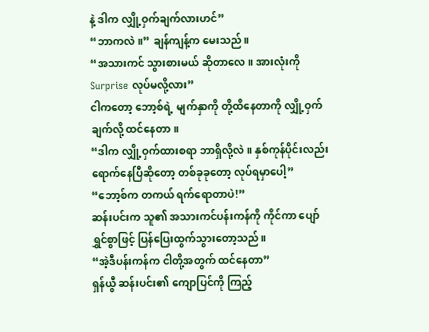နဲ့ ဒါက လျှို့ဝှက်ချက်လားဟင်”
“ဘာကလဲ။” ချန်ကျန့်က မေးသည်။
“အသားကင် သွားစားမယ် ဆိုတာလေ။ အားလုံးကို Surprise လုပ်မလို့လား”
ငါကတော့ ဘော့စ်ရဲ့ မျက်နှာကို တို့ထိနေတာကို လျှို့ဝှက်ချက်လို့ ထင်နေတာ။
“ဒါက လျှို့ဝှက်ထားစရာ ဘာရှိလို့လဲ။ နှစ်ကုန်ပိုင်းလည်း ရောက်နေပြီဆိုတော့ တစ်ခုခုတော့ လုပ်ရမှာပေါ့”
“ဘော့စ်က တကယ် ရက်ရောတာပဲ!”
ဆန်းပင်းက သူ၏ အသားကင်ပန်းကန်ကို ကိုင်ကာ ပျော်ရွှင်စွာဖြင့် ပြန်ပြေးထွက်သွားတော့သည်။
“အဲ့ဒီပန်းကန်က ငါတို့အတွက် ထင်နေတာ”
ရှန်ယွီ ဆန်းပင်း၏ ကျောပြင်ကို ကြည့်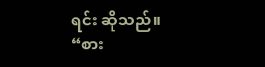ရင်း ဆိုသည်။
“စား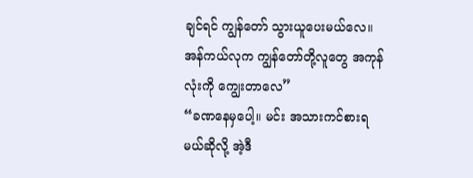ချင်ရင် ကျွန်တော် သွားယူပေးမယ်လေ။ အန်ကယ်လုက ကျွန်တော်တို့လူတွေ အကုန်လုံးကို ကျွေးတာလေ”
“ခဏနေမှပေါ့။ မင်း အသားကင်စားရမယ်ဆိုလို့ အဲ့ဒီ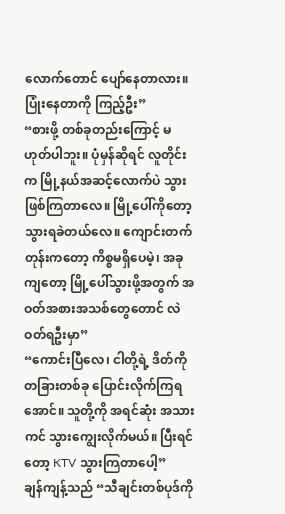လောက်တောင် ပျော်နေတာလား။ ပြုံးနေတာကို ကြည့်ဦး”
“စားဖို့ တစ်ခုတည်းကြောင့် မဟုတ်ပါဘူး။ ပုံမှန်ဆိုရင် လူတိုင်းက မြို့နယ်အဆင့်လောက်ပဲ သွားဖြစ်ကြတာလေ။ မြို့ပေါ်ကိုတော့ သွားရခဲတယ်လေ။ ကျောင်းတက်တုန်းကတော့ ကိစ္စမရှိပေမဲ့၊ အခုကျတော့ မြို့ပေါ်သွားဖို့အတွက် အဝတ်အစားအသစ်တွေတောင် လဲဝတ်ရဦးမှာ”
“ကောင်းပြီလေ၊ ငါတို့ရဲ့ ဒိတ်ကို တခြားတစ်ခု ပြောင်းလိုက်ကြရအောင်။ သူတို့ကို အရင်ဆုံး အသားကင် သွားကျွေးလိုက်မယ်။ ပြီးရင်တော့ KTV သွားကြတာပေါ့”
ချန်ကျန့်သည် “သီချင်းတစ်ပုဒ်ကို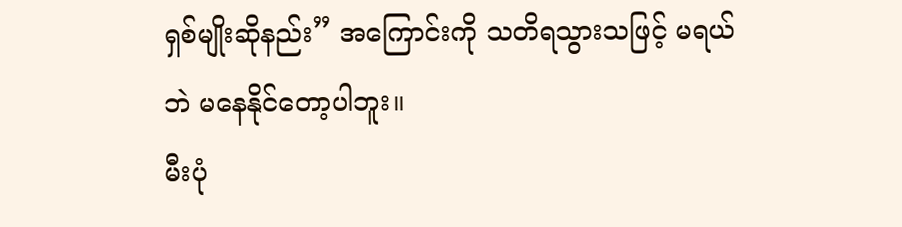ရှစ်မျိုးဆိုနည်း” အကြောင်းကို သတိရသွားသဖြင့် မရယ်ဘဲ မနေနိုင်တော့ပါဘူး။
မီးပုံ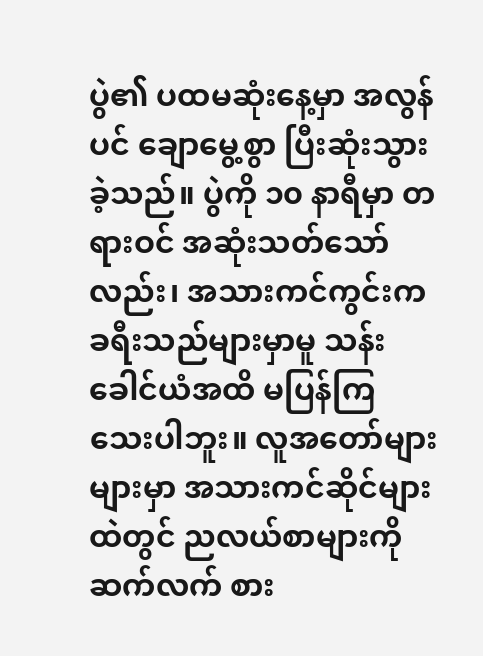ပွဲ၏ ပထမဆုံးနေ့မှာ အလွန်ပင် ချောမွေ့စွာ ပြီးဆုံးသွားခဲ့သည်။ ပွဲကို ၁၀ နာရီမှာ တရားဝင် အဆုံးသတ်သော်လည်း၊ အသားကင်ကွင်းက ခရီးသည်များမှာမူ သန်းခေါင်ယံအထိ မပြန်ကြသေးပါဘူး။ လူအတော်များများမှာ အသားကင်ဆိုင်များထဲတွင် ညလယ်စာများကို ဆက်လက် စား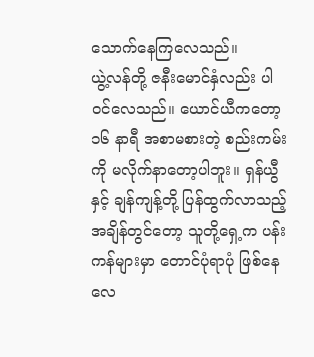သောက်နေကြလေသည်။
ယွဲ့လန်တို့ ဇနီးမောင်နှံလည်း ပါဝင်လေသည်။ ယောင်ယီကတော့ ၁၆ နာရီ အစာမစားတဲ့ စည်းကမ်းကို မလိုက်နာတော့ပါဘူး။ ရှန်ယွီနှင့် ချန်ကျန့်တို့ ပြန်ထွက်လာသည့် အချိန်တွင်တော့ သူတို့ရှေ့က ပန်းကန်များမှာ တောင်ပုံရာပုံ ဖြစ်နေလေ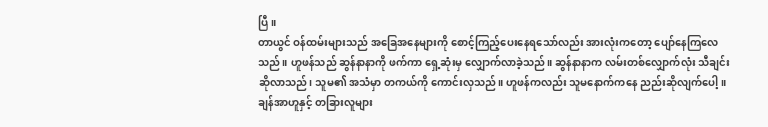ပြီ။
တာယွင် ဝန်ထမ်းများသည် အခြေအနေများကို စောင့်ကြည့်ပေးနေရသော်လည်း အားလုံးကတော့ ပျော်နေကြလေသည်။ ဟူဖန်သည် ဆွန်နာနာကို ဖက်ကာ ရှေ့ဆုံးမှ လျှောက်လာခဲ့သည်။ ဆွန်နာနာက လမ်းတစ်လျှောက်လုံး သီချင်းဆိုလာသည်၊ သူမ၏ အသံမှာ တကယ်ကို ကောင်းလှသည်။ ဟူဖန်ကလည်း သူမနောက်ကနေ ညည်းဆိုလျက်ပေါ့။
ချန်အာဟူနှင့် တခြားလူများ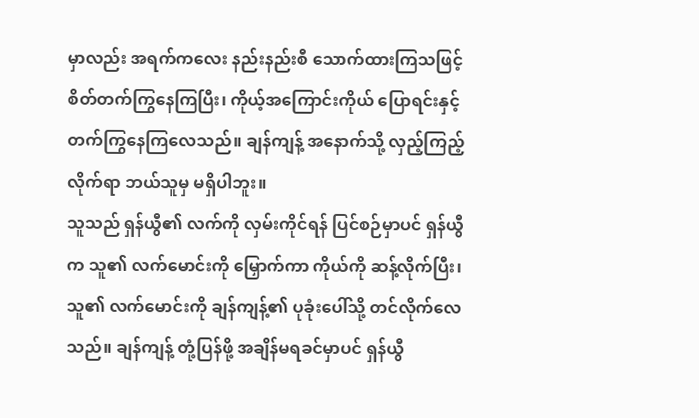မှာလည်း အရက်ကလေး နည်းနည်းစီ သောက်ထားကြသဖြင့် စိတ်တက်ကြွနေကြပြီး၊ ကိုယ့်အကြောင်းကိုယ် ပြောရင်းနှင့် တက်ကြွနေကြလေသည်။ ချန်ကျန့် အနောက်သို့ လှည့်ကြည့်လိုက်ရာ ဘယ်သူမှ မရှိပါဘူး။
သူသည် ရှန်ယွီ၏ လက်ကို လှမ်းကိုင်ရန် ပြင်စဉ်မှာပင် ရှန်ယွီက သူ၏ လက်မောင်းကို မြှောက်ကာ ကိုယ်ကို ဆန့်လိုက်ပြီး၊ သူ၏ လက်မောင်းကို ချန်ကျန့်၏ ပုခုံးပေါ်သို့ တင်လိုက်လေသည်။ ချန်ကျန့် တုံ့ပြန်ဖို့ အချိန်မရခင်မှာပင် ရှန်ယွီ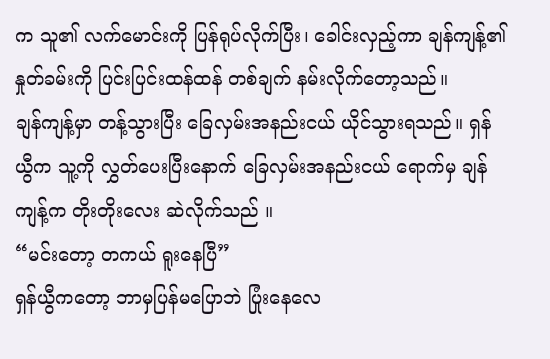က သူ၏ လက်မောင်းကို ပြန်ရုပ်လိုက်ပြီး၊ ခေါင်းလှည့်ကာ ချန်ကျန့်၏ နှုတ်ခမ်းကို ပြင်းပြင်းထန်ထန် တစ်ချက် နမ်းလိုက်တော့သည်။
ချန်ကျန့်မှာ တန့်သွားပြီး ခြေလှမ်းအနည်းငယ် ယိုင်သွားရသည်။ ရှန်ယွီက သူ့ကို လွှတ်ပေးပြီးနောက် ခြေလှမ်းအနည်းငယ် ရောက်မှ ချန်ကျန့်က တိုးတိုးလေး ဆဲလိုက်သည် ။
“မင်းတော့ တကယ် ရူးနေပြီ”
ရှန်ယွီကတော့ ဘာမှပြန်မပြောဘဲ ပြုံးနေလေ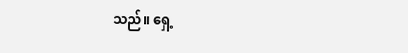သည်။ ရှေ့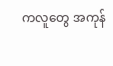ကလူတွေ အကုန်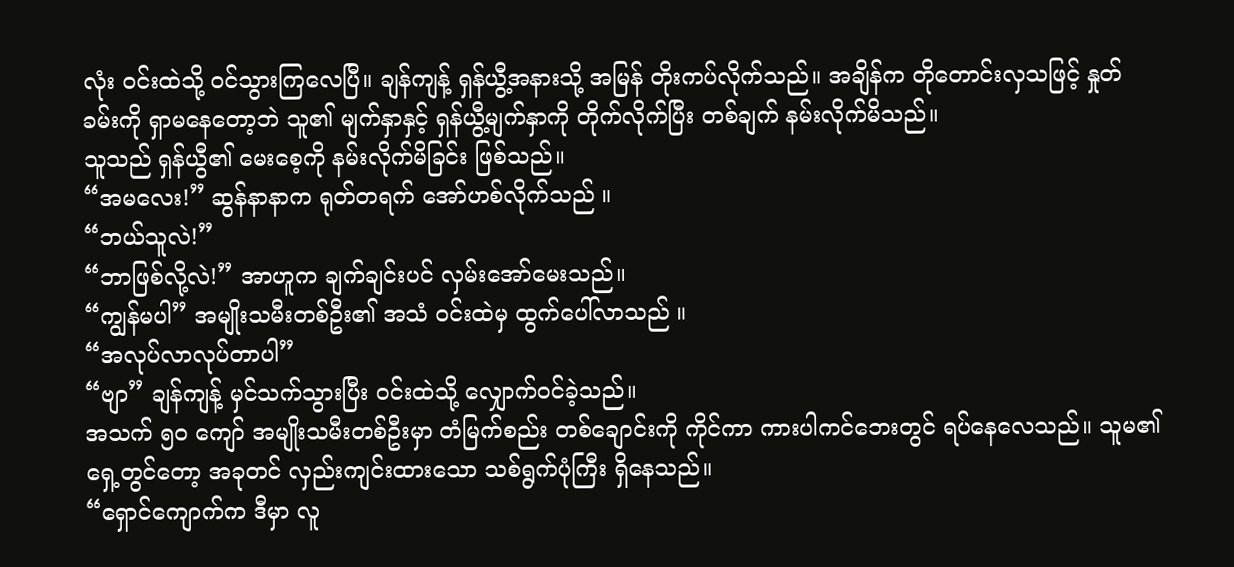လုံး ဝင်းထဲသို့ ဝင်သွားကြလေပြီ။ ချန်ကျန့် ရှန်ယွီ့အနားသို့ အမြန် တိုးကပ်လိုက်သည်။ အချိန်က တိုတောင်းလှသဖြင့် နှုတ်ခမ်းကို ရှာမနေတော့ဘဲ သူ၏ မျက်နှာနှင့် ရှန်ယွီ့မျက်နှာကို တိုက်လိုက်ပြီး တစ်ချက် နမ်းလိုက်မိသည်။
သူသည် ရှန်ယွီ၏ မေးစေ့ကို နမ်းလိုက်မိခြင်း ဖြစ်သည်။
“အမလေး!” ဆွန်နာနာက ရုတ်တရက် အော်ဟစ်လိုက်သည် ။
“ဘယ်သူလဲ!”
“ဘာဖြစ်လို့လဲ!” အာဟူက ချက်ချင်းပင် လှမ်းအော်မေးသည်။
“ကျွန်မပါ” အမျိုးသမီးတစ်ဦး၏ အသံ ဝင်းထဲမှ ထွက်ပေါ်လာသည် ။
“အလုပ်လာလုပ်တာပါ”
“ဗျာ” ချန်ကျန့် မှင်သက်သွားပြီး ဝင်းထဲသို့ လျှောက်ဝင်ခဲ့သည်။
အသက် ၅၀ ကျော် အမျိုးသမီးတစ်ဦးမှာ တံမြက်စည်း တစ်ချောင်းကို ကိုင်ကာ ကားပါကင်ဘေးတွင် ရပ်နေလေသည်။ သူမ၏ရှေ့တွင်တော့ အခုတင် လှည်းကျင်းထားသော သစ်ရွက်ပုံကြီး ရှိနေသည်။
“ရှောင်ကျောက်က ဒီမှာ လူ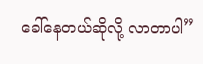ခေါ်နေတယ်ဆိုလို့ လာတာပါ”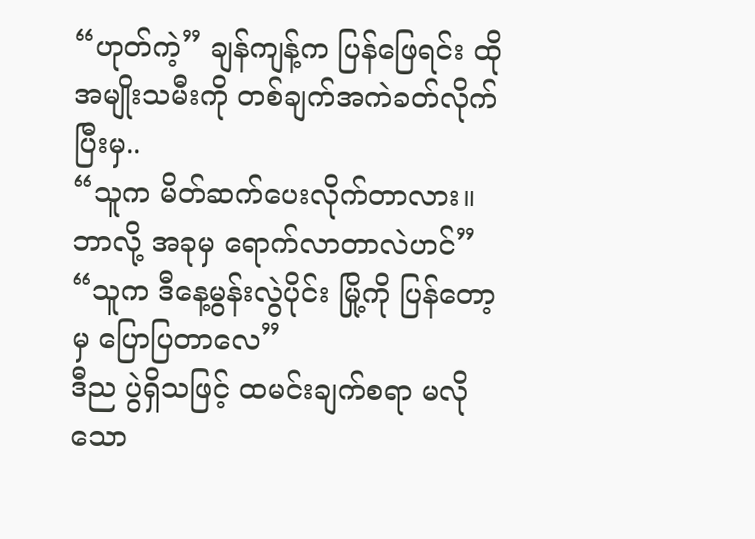“ဟုတ်ကဲ့” ချန်ကျန့်က ပြန်ဖြေရင်း ထိုအမျိုးသမီးကို တစ်ချက်အကဲခတ်လိုက်ပြီးမှ..
“သူက မိတ်ဆက်ပေးလိုက်တာလား။ ဘာလို့ အခုမှ ရောက်လာတာလဲဟင်”
“သူက ဒီနေ့မွန်းလွဲပိုင်း မြို့ကို ပြန်တော့မှ ပြောပြတာလေ”
ဒီည ပွဲရှိသဖြင့် ထမင်းချက်စရာ မလိုသော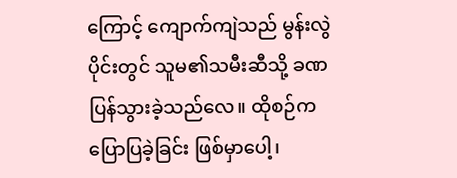ကြောင့် ကျောက်ကျဲသည် မွန်းလွဲပိုင်းတွင် သူမ၏သမီးဆီသို့ ခဏပြန်သွားခဲ့သည်လေ။ ထိုစဉ်က ပြောပြခဲ့ခြင်း ဖြစ်မှာပေါ့၊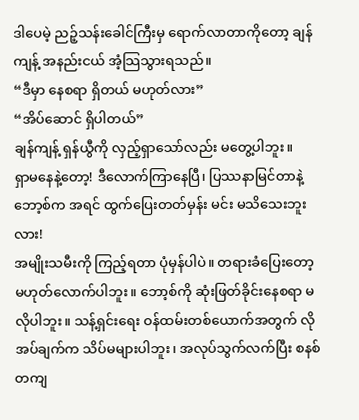ဒါပေမဲ့ ညဉ့်သန်းခေါင်ကြီးမှ ရောက်လာတာကိုတော့ ချန်ကျန့် အနည်းငယ် အံ့သြသွားရသည်။
“ဒီမှာ နေစရာ ရှိတယ် မဟုတ်လား”
“အိပ်ဆောင် ရှိပါတယ်”
ချန်ကျန့် ရှန်ယွီကို လှည့်ရှာသော်လည်း မတွေ့ပါဘူး။
ရှာမနေနဲ့တော့! ဒီလောက်ကြာနေပြီ၊ ပြဿနာမြင်တာနဲ့ ဘော့စ်က အရင် ထွက်ပြေးတတ်မှန်း မင်း မသိသေးဘူးလား!
အမျိုးသမီးကို ကြည့်ရတာ ပုံမှန်ပါပဲ။ တရားခံပြေးတော့ မဟုတ်လောက်ပါဘူး။ ဘော့စ်ကို ဆုံးဖြတ်ခိုင်းနေစရာ မလိုပါဘူး။ သန့်ရှင်းရေး ဝန်ထမ်းတစ်ယောက်အတွက် လိုအပ်ချက်က သိပ်မများပါဘူး၊ အလုပ်သွက်လက်ပြီး စနစ်တကျ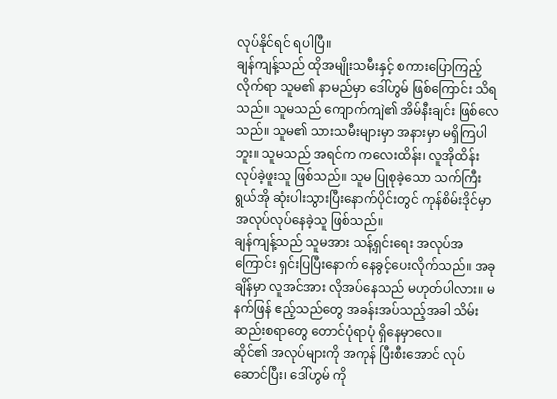လုပ်နိုင်ရင် ရပါပြီ။
ချန်ကျန့်သည် ထိုအမျိုးသမီးနှင့် စကားပြောကြည့်လိုက်ရာ သူမ၏ နာမည်မှာ ဒေါ်ဟွမ် ဖြစ်ကြောင်း သိရသည်။ သူမသည် ကျောက်ကျဲ၏ အိမ်နီးချင်း ဖြစ်လေသည်။ သူမ၏ သားသမီးများမှာ အနားမှာ မရှိကြပါဘူး။ သူမသည် အရင်က ကလေးထိန်း၊ လူအိုထိန်း လုပ်ခဲ့ဖူးသူ ဖြစ်သည်။ သူမ ပြုစုခဲ့သော သက်ကြီးရွယ်အို ဆုံးပါးသွားပြီးနောက်ပိုင်းတွင် ကုန်စိမ်းဒိုင်မှာ အလုပ်လုပ်နေခဲ့သူ ဖြစ်သည်။
ချန်ကျန့်သည် သူမအား သန့်ရှင်းရေး အလုပ်အကြောင်း ရှင်းပြပြီးနောက် နေခွင့်ပေးလိုက်သည်။ အခုချိန်မှာ လူအင်အား လိုအပ်နေသည် မဟုတ်ပါလား။ မနက်ဖြန် ဧည့်သည်တွေ အခန်းအပ်သည့်အခါ သိမ်းဆည်းစရာတွေ တောင်ပုံရာပုံ ရှိနေမှာလေ။
ဆိုင်၏ အလုပ်များကို အကုန် ပြီးစီးအောင် လုပ်ဆောင်ပြီး၊ ဒေါ်ဟွမ် ကို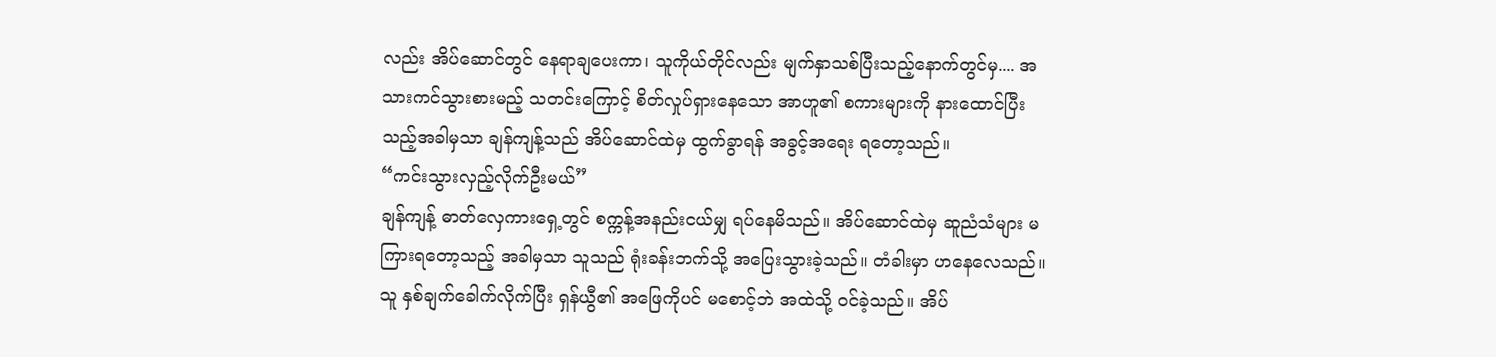လည်း အိပ်ဆောင်တွင် နေရာချပေးကာ၊ သူကိုယ်တိုင်လည်း မျက်နှာသစ်ပြီးသည့်နောက်တွင်မှ.... အသားကင်သွားစားမည့် သတင်းကြောင့် စိတ်လှုပ်ရှားနေသော အာဟူ၏ စကားများကို နားထောင်ပြီးသည့်အခါမှသာ ချန်ကျန့်သည် အိပ်ဆောင်ထဲမှ ထွက်ခွာရန် အခွင့်အရေး ရတော့သည်။
“ကင်းသွားလှည့်လိုက်ဦးမယ်”
ချန်ကျန့် ဓာတ်လှေကားရှေ့တွင် စက္ကန့်အနည်းငယ်မျှ ရပ်နေမိသည်။ အိပ်ဆောင်ထဲမှ ဆူညံသံများ မကြားရတော့သည့် အခါမှသာ သူသည် ရုံးခန်းဘက်သို့ အပြေးသွားခဲ့သည်။ တံခါးမှာ ဟနေလေသည်။ သူ နှစ်ချက်ခေါက်လိုက်ပြီး ရှန်ယွီ၏ အဖြေကိုပင် မစောင့်ဘဲ အထဲသို့ ဝင်ခဲ့သည်။ အိပ်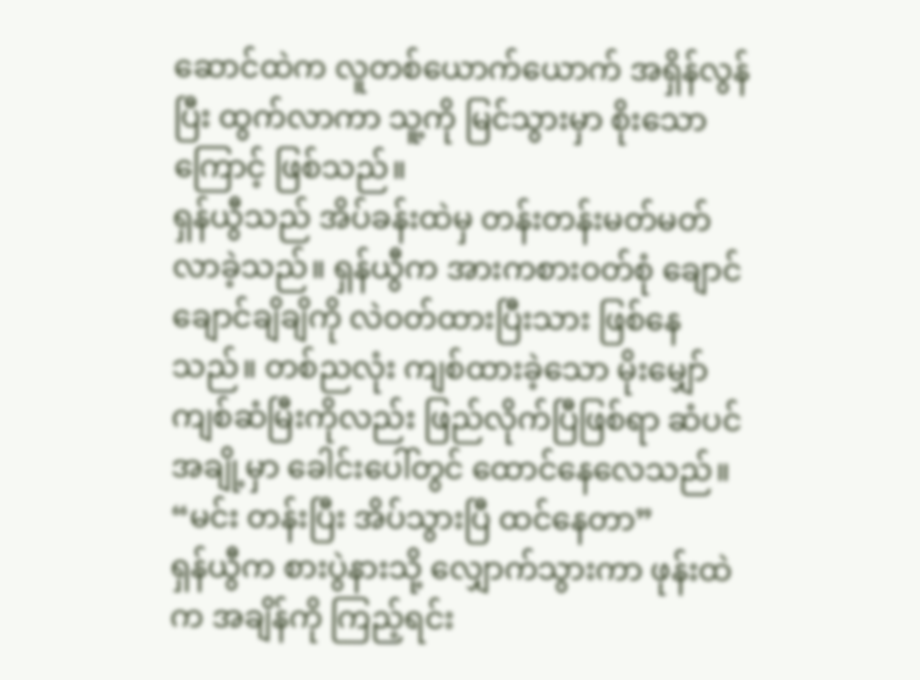ဆောင်ထဲက လူတစ်ယောက်ယောက် အရှိန်လွန်ပြီး ထွက်လာကာ သူ့ကို မြင်သွားမှာ စိုးသောကြောင့် ဖြစ်သည်။
ရှန်ယွီသည် အိပ်ခန်းထဲမှ တန်းတန်းမတ်မတ်လာခဲ့သည်။ ရှန်ယွီက အားကစားဝတ်စုံ ချောင်ချောင်ချိချိကို လဲဝတ်ထားပြီးသား ဖြစ်နေသည်။ တစ်ညလုံး ကျစ်ထားခဲ့သော မိုးမျှော်ကျစ်ဆံမြီးကိုလည်း ဖြည်လိုက်ပြီဖြစ်ရာ ဆံပင်အချို့မှာ ခေါင်းပေါ်တွင် ထောင်နေလေသည်။
“မင်း တန်းပြီး အိပ်သွားပြီ ထင်နေတာ”
ရှန်ယွီက စားပွဲနားသို့ လျှောက်သွားကာ ဖုန်းထဲက အချိန်ကို ကြည့်ရင်း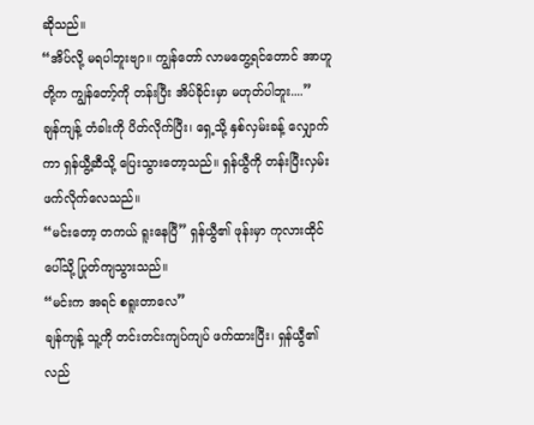ဆိုသည်။
“အိပ်လို့ မရပါဘူးဗျာ။ ကျွန်တော် လာမတွေ့ရင်တောင် အာဟူတို့က ကျွန်တော့်ကို တန်းပြီး အိပ်ခိုင်းမှာ မဟုတ်ပါဘူး....”
ချန်ကျန့် တံခါးကို ပိတ်လိုက်ပြီး၊ ရှေ့သို့ နှစ်လှမ်းခန့် လျှောက်ကာ ရှန်ယွီ့ဆီသို့ ပြေးသွားတော့သည်။ ရှန်ယွီကို တန်းပြီးလှမ်းဖက်လိုက်လေသည်။
“မင်းတော့ တကယ် ရူးနေပြီ” ရှန်ယွီ၏ ဖုန်းမှာ ကုလားထိုင်ပေါ်သို့ ပြုတ်ကျသွားသည်။
“မင်းက အရင် စရူးတာလေ”
ချန်ကျန့် သူ့ကို တင်းတင်းကျပ်ကျပ် ဖက်ထားပြီး၊ ရှန်ယွီ၏ လည်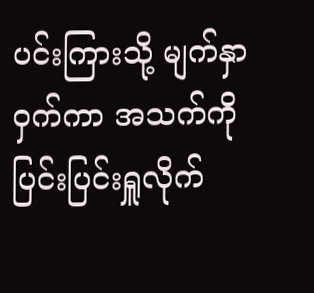ပင်းကြားသို့ မျက်နှာဝှက်ကာ အသက်ကို ပြင်းပြင်းရှူလိုက်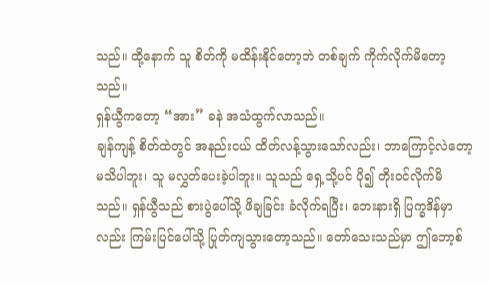သည်။ ထို့နောက် သူ စိတ်ကို မထိန်းနိုင်တော့ဘဲ တစ်ချက် ကိုက်လိုက်မိတော့သည်။
ရှန်ယွီကတော့ “အား” ခနဲ အသံထွက်လာသည်။
ချန်ကျန့် စိတ်ထဲတွင် အနည်းငယ် ထိတ်လန့်သွားသော်လည်း၊ ဘာကြောင့်လဲတော့ မသိပါဘူး၊ သူ မလွှတ်ပေးခဲ့ပါဘူး။ သူသည် ရှေ့သို့ပင် ပို၍ တိုးဝင်လိုက်မိသည်။ ရှန်ယွီသည် စားပွဲပေါ်သို့ ဖိချခြင်း ခံလိုက်ရပြီး၊ ဘေးနားရှိ ပြက္ခဒိန်မှာလည်း ကြမ်းပြင်ပေါ်သို့ ပြုတ်ကျသွားတော့သည်။ တော်သေးသည်မှာ ဤဘော့စ်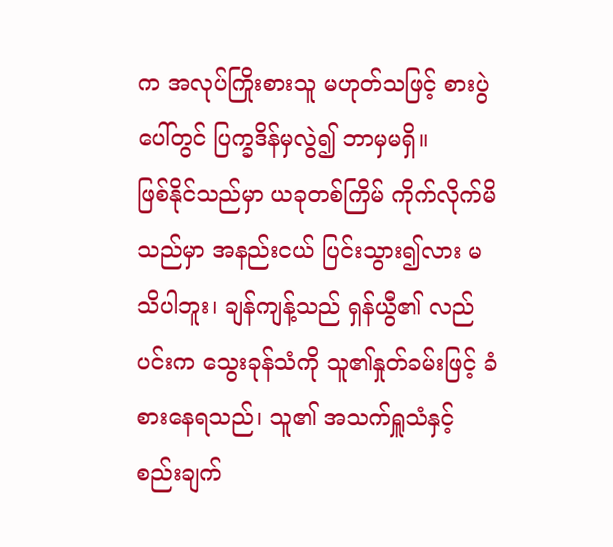က အလုပ်ကြိုးစားသူ မဟုတ်သဖြင့် စားပွဲပေါ်တွင် ပြက္ခဒိန်မှလွဲ၍ ဘာမှမရှိ။
ဖြစ်နိုင်သည်မှာ ယခုတစ်ကြိမ် ကိုက်လိုက်မိသည်မှာ အနည်းငယ် ပြင်းသွား၍လား မသိပါဘူး၊ ချန်ကျန့်သည် ရှန်ယွီ၏ လည်ပင်းက သွေးခုန်သံကို သူ၏နှုတ်ခမ်းဖြင့် ခံစားနေရသည်၊ သူ၏ အသက်ရှူသံနှင့် စည်းချက်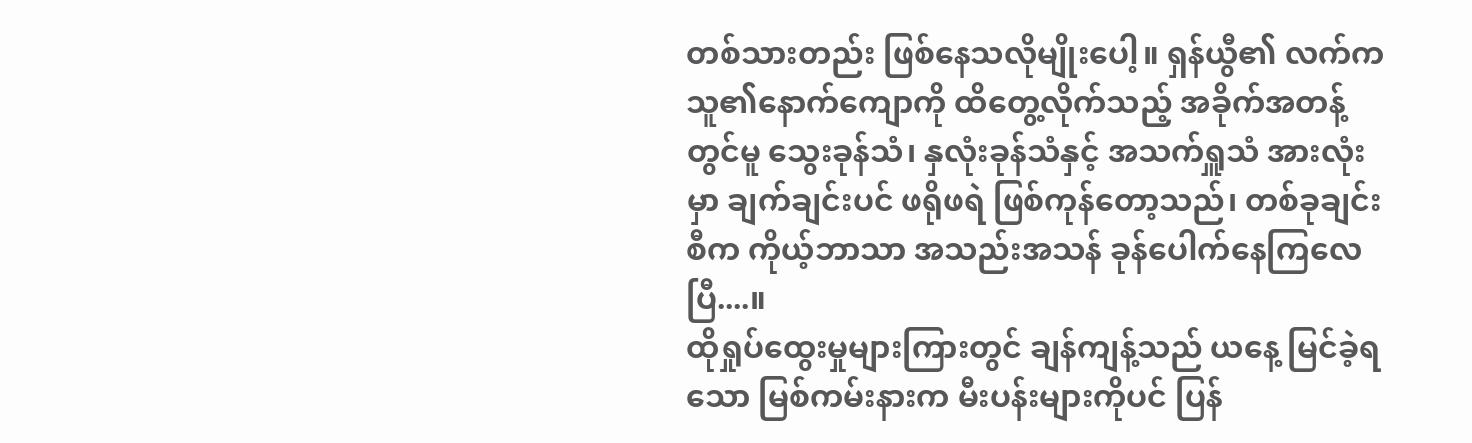တစ်သားတည်း ဖြစ်နေသလိုမျိုးပေါ့။ ရှန်ယွီ၏ လက်က သူ၏နောက်ကျောကို ထိတွေ့လိုက်သည့် အခိုက်အတန့်တွင်မူ သွေးခုန်သံ၊ နှလုံးခုန်သံနှင့် အသက်ရှူသံ အားလုံးမှာ ချက်ချင်းပင် ဖရိုဖရဲ ဖြစ်ကုန်တော့သည်၊ တစ်ခုချင်းစီက ကိုယ့်ဘာသာ အသည်းအသန် ခုန်ပေါက်နေကြလေပြီ....။
ထိုရှုပ်ထွေးမှုများကြားတွင် ချန်ကျန့်သည် ယနေ့ မြင်ခဲ့ရသော မြစ်ကမ်းနားက မီးပန်းများကိုပင် ပြန်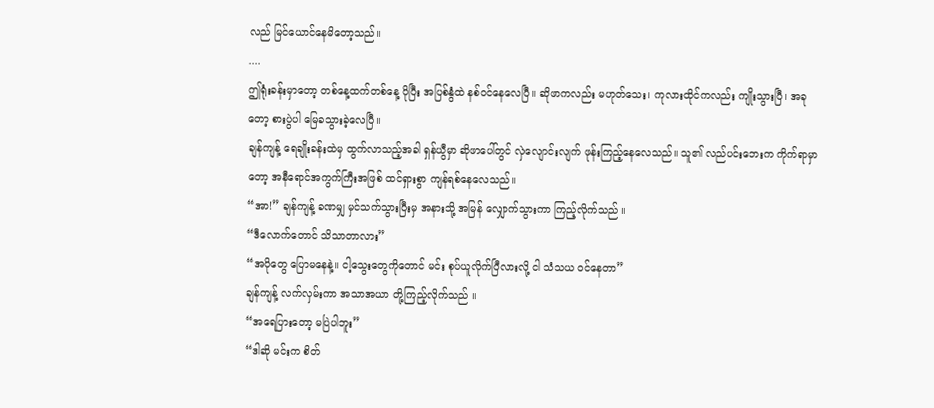လည် မြင်ယောင်နေမိတော့သည်။
....
ဤရုံးခန်းမှာတော့ တစ်နေ့ထက်တစ်နေ့ ပိုပြီး အပြစ်နွံထဲ နစ်ဝင်နေလေပြီ။ ဆိုဖာကလည်း မဟုတ်သေး၊ ကုလားထိုင်ကလည်း ကျိုးသွားပြီ၊ အခုတော့ စားပွဲပါ မြေခသွားခဲ့လေပြီ။
ချန်ကျန့် ရေချိုးခန်းထဲမှ ထွက်လာသည့်အခါ ရှန်ယွီမှာ ဆိုဖာပေါ်တွင် လှဲလျောင်းလျက် ဖုန်းကြည့်နေလေသည်။ သူ၏ လည်ပင်းဘေးက ကိုက်ရာမှာတော့ အနီရောင်အကွက်ကြီးအဖြစ် ထင်ရှားစွာ ကျန်ရစ်နေလေသည်။
“အာ!” ချန်ကျန့် ခဏမျှ မှင်သက်သွားပြီးမှ အနားသို့ အမြန် လျှောက်သွားကာ ကြည့်လိုက်သည် ။
“ဒီလောက်တောင် သိသာတာလား”
“အပိုတွေ ပြောမနေနဲ့။ ငါ့သွေးတွေကိုတောင် မင်း စုပ်ယူလိုက်ပြီလားလို့ ငါ သံသယ ဝင်နေတာ”
ချန်ကျန့် လက်လှမ်းကာ အသာအယာ တို့ကြည့်လိုက်သည် ။
“အရေပြားတော့ မပြဲပါဘူး”
“ဒါဆို မင်းက စိတ်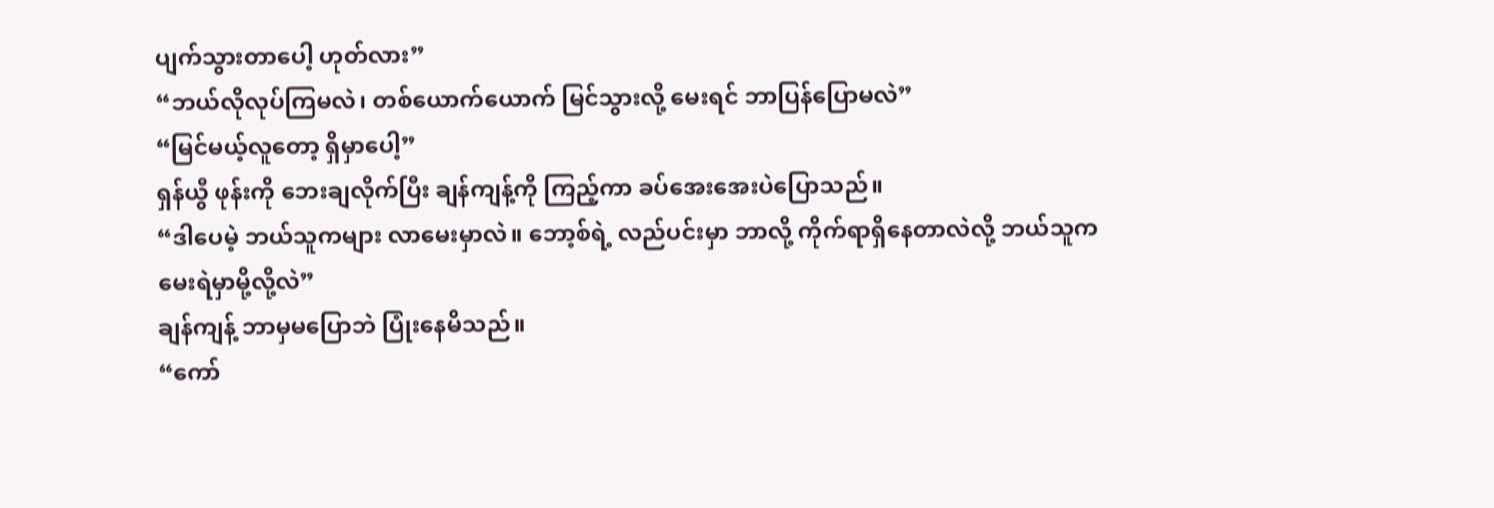ပျက်သွားတာပေါ့ ဟုတ်လား”
“ဘယ်လိုလုပ်ကြမလဲ၊ တစ်ယောက်ယောက် မြင်သွားလို့ မေးရင် ဘာပြန်ပြောမလဲ”
“မြင်မယ့်လူတော့ ရှိမှာပေါ့”
ရှန်ယွီ ဖုန်းကို ဘေးချလိုက်ပြီး ချန်ကျန့်ကို ကြည့်ကာ ခပ်အေးအေးပဲပြောသည်။
“ဒါပေမဲ့ ဘယ်သူကများ လာမေးမှာလဲ။ ဘော့စ်ရဲ့ လည်ပင်းမှာ ဘာလို့ ကိုက်ရာရှိနေတာလဲလို့ ဘယ်သူက မေးရဲမှာမို့လို့လဲ”
ချန်ကျန့် ဘာမှမပြောဘဲ ပြုံးနေမိသည်။
“ကော်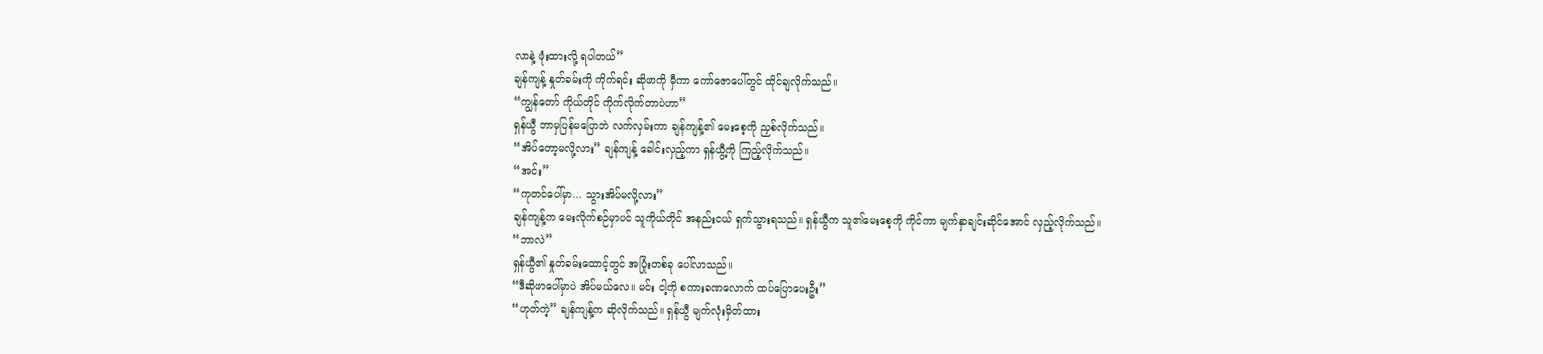လာနဲ့ ဖုံးထားလို့ ရပါတယ်”
ချန်ကျန့် နှုတ်ခမ်းကို ကိုက်ရင်း ဆိုဖာကို မှီကာ ကော်ဇောပေါ်တွင် ထိုင်ချလိုက်သည်။
“ကျွန်တော် ကိုယ်တိုင် ကိုက်လိုက်တာပဲဟာ”
ရှန်ယွီ ဘာမှပြန်မပြောဘဲ လက်လှမ်းကာ ချန်ကျန့်၏ မေးစေ့ကို ညှစ်လိုက်သည်။
“အိပ်တော့မလို့လား” ချန်ကျန့် ခေါင်းလှည့်ကာ ရှန်ယွီ့ကို ကြည့်လိုက်သည်။
“အင်း”
“ကုတင်ပေါ်မှာ... သွားအိပ်မလို့လား”
ချန်ကျန့်က မေးလိုက်စဉ်မှာပင် သူကိုယ်တိုင် အနည်းငယ် ရှက်သွားရသည်။ ရှန်ယွီက သူ၏မေးစေ့ကို ကိုင်ကာ မျက်နှာချင်းဆိုင်အောင် လှည့်လိုက်သည်။
“ဘာလဲ”
ရှန်ယွီ၏ နှုတ်ခမ်းထောင့်တွင် အပြုံးတစ်ခု ပေါ်လာသည်။
“ဒီဆိုဖာပေါ်မှာပဲ အိပ်မယ်လေ။ မင်း ငါ့ကို စကားခဏလောက် ထပ်ပြောပေးဦး”
“ဟုတ်ကဲ့” ချန်ကျန့်က ဆိုလိုက်သည်။ ရှန်ယွီ မျက်လုံးမှိတ်ထား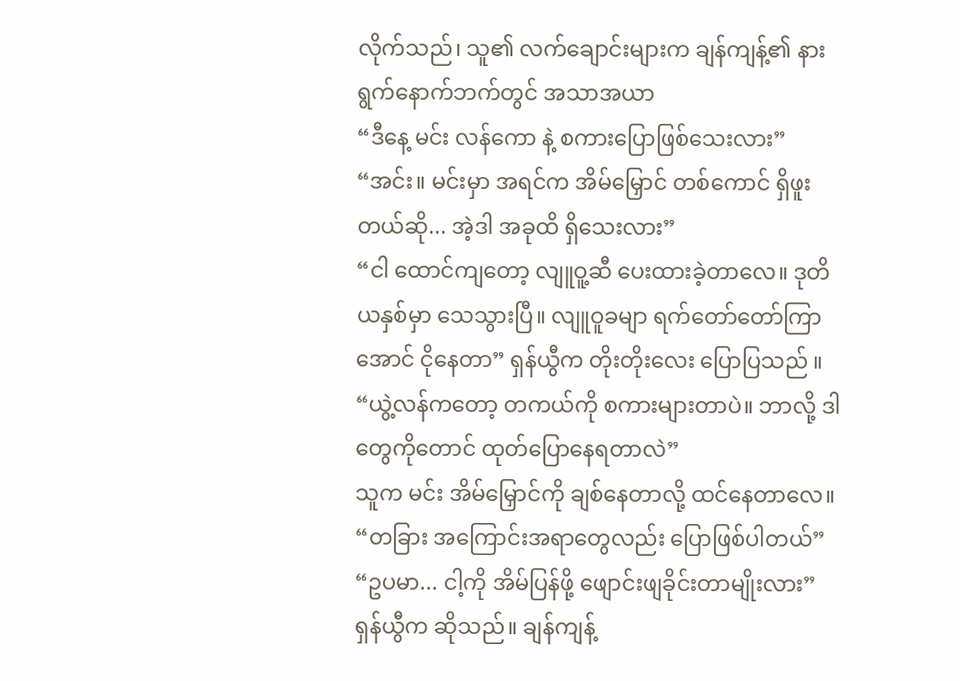လိုက်သည်၊ သူ၏ လက်ချောင်းများက ချန်ကျန့်၏ နားရွက်နောက်ဘက်တွင် အသာအယာ
“ဒီနေ့ မင်း လန်ကော နဲ့ စကားပြောဖြစ်သေးလား”
“အင်း။ မင်းမှာ အရင်က အိမ်မြှောင် တစ်ကောင် ရှိဖူးတယ်ဆို... အဲ့ဒါ အခုထိ ရှိသေးလား”
“ငါ ထောင်ကျတော့ လျူဝူ့ဆီ ပေးထားခဲ့တာလေ။ ဒုတိယနှစ်မှာ သေသွားပြီ။ လျူဝူခမျာ ရက်တော်တော်ကြာအောင် ငိုနေတာ” ရှန်ယွီက တိုးတိုးလေး ပြောပြသည် ။
“ယွဲ့လန်ကတော့ တကယ်ကို စကားများတာပဲ။ ဘာလို့ ဒါတွေကိုတောင် ထုတ်ပြောနေရတာလဲ”
သူက မင်း အိမ်မြှောင်ကို ချစ်နေတာလို့ ထင်နေတာလေ။
“တခြား အကြောင်းအရာတွေလည်း ပြောဖြစ်ပါတယ်”
“ဥပမာ... ငါ့ကို အိမ်ပြန်ဖို့ ဖျောင်းဖျခိုင်းတာမျိုးလား”
ရှန်ယွီက ဆိုသည်။ ချန်ကျန့်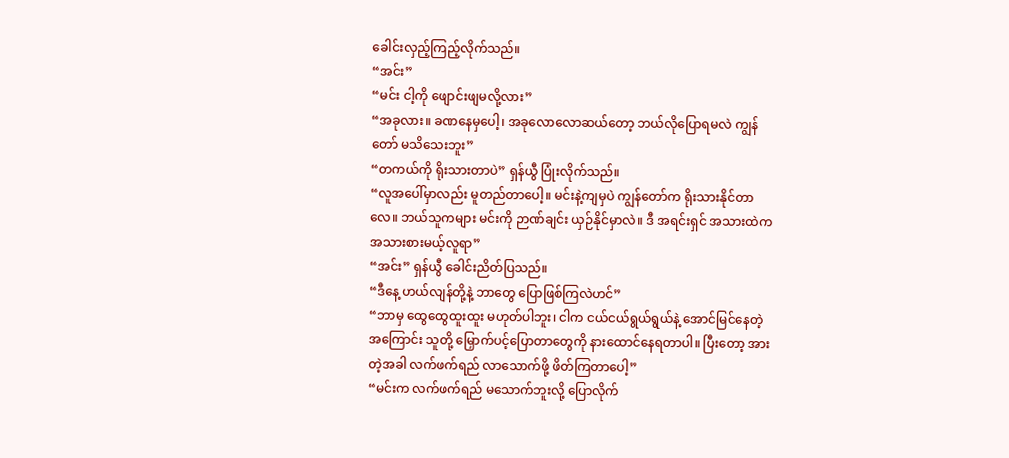ခေါင်းလှည့်ကြည့်လိုက်သည်။
“အင်း”
“မင်း ငါ့ကို ဖျောင်းဖျမလို့လား”
“အခုလား။ ခဏနေမှပေါ့၊ အခုလောလောဆယ်တော့ ဘယ်လိုပြောရမလဲ ကျွန်တော် မသိသေးဘူး”
“တကယ်ကို ရိုးသားတာပဲ” ရှန်ယွီ ပြုံးလိုက်သည်။
“လူအပေါ်မှာလည်း မူတည်တာပေါ့။ မင်းနဲ့ကျမှပဲ ကျွန်တော်က ရိုးသားနိုင်တာလေ။ ဘယ်သူကများ မင်းကို ဉာဏ်ချင်း ယှဉ်နိုင်မှာလဲ။ ဒီ အရင်းရှင် အသားထဲက အသားစားမယ့်လူရာ”
“အင်း” ရှန်ယွီ ခေါင်းညိတ်ပြသည်။
“ဒီနေ့ ဟယ်လျန်တို့နဲ့ ဘာတွေ ပြောဖြစ်ကြလဲဟင်”
“ဘာမှ ထွေထွေထူးထူး မဟုတ်ပါဘူး၊ ငါက ငယ်ငယ်ရွယ်ရွယ်နဲ့ အောင်မြင်နေတဲ့အကြောင်း သူတို့ မြှောက်ပင့်ပြောတာတွေကို နားထောင်နေရတာပါ။ ပြီးတော့ အားတဲ့အခါ လက်ဖက်ရည် လာသောက်ဖို့ ဖိတ်ကြတာပေါ့”
“မင်းက လက်ဖက်ရည် မသောက်ဘူးလို့ ပြောလိုက်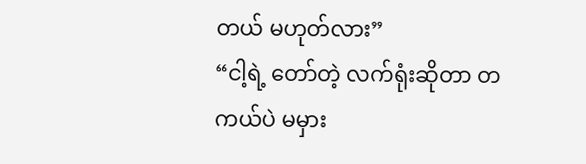တယ် မဟုတ်လား”
“ငါ့ရဲ့ တော်တဲ့ လက်ရုံးဆိုတာ တကယ်ပဲ မမှား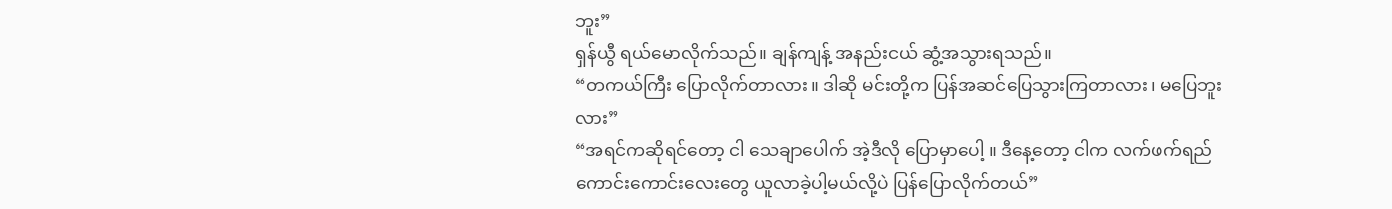ဘူး”
ရှန်ယွီ ရယ်မောလိုက်သည်။ ချန်ကျန့် အနည်းငယ် ဆွံ့အသွားရသည်။
“တကယ်ကြီး ပြောလိုက်တာလား။ ဒါဆို မင်းတို့က ပြန်အဆင်ပြေသွားကြတာလား၊ မပြေဘူးလား”
“အရင်ကဆိုရင်တော့ ငါ သေချာပေါက် အဲ့ဒီလို ပြောမှာပေါ့ ။ ဒီနေ့တော့ ငါက လက်ဖက်ရည်ကောင်းကောင်းလေးတွေ ယူလာခဲ့ပါ့မယ်လို့ပဲ ပြန်ပြောလိုက်တယ်”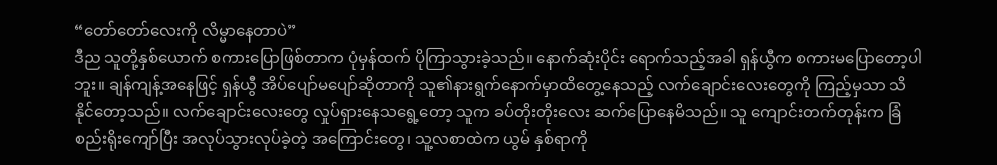“တော်တော်လေးကို လိမ္မာနေတာပဲ”
ဒီည သူတို့နှစ်ယောက် စကားပြောဖြစ်တာက ပုံမှန်ထက် ပိုကြာသွားခဲ့သည်။ နောက်ဆုံးပိုင်း ရောက်သည့်အခါ ရှန်ယွီက စကားမပြောတော့ပါဘူး။ ချန်ကျန့်အနေဖြင့် ရှန်ယွီ အိပ်ပျော်မပျော်ဆိုတာကို သူ၏နားရွက်နောက်မှာထိတွေ့နေသည့် လက်ချောင်းလေးတွေကို ကြည့်မှသာ သိနိုင်တော့သည်။ လက်ချောင်းလေးတွေ လှုပ်ရှားနေသရွေ့တော့ သူက ခပ်တိုးတိုးလေး ဆက်ပြောနေမိသည်။ သူ ကျောင်းတက်တုန်းက ခြံစည်းရိုးကျော်ပြီး အလုပ်သွားလုပ်ခဲ့တဲ့ အကြောင်းတွေ၊ သူ့လစာထဲက ယွမ် နှစ်ရာကို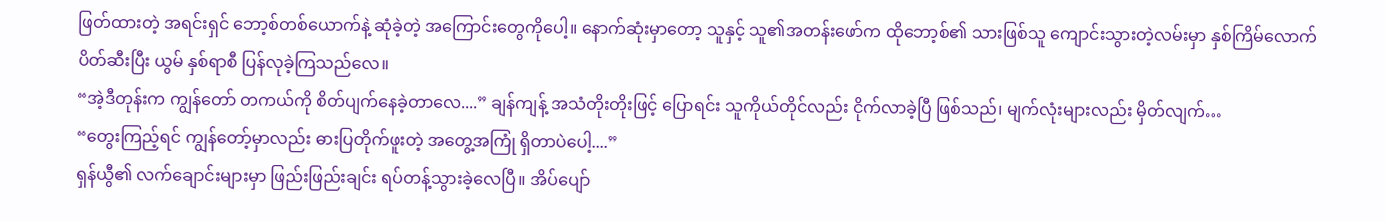ဖြတ်ထားတဲ့ အရင်းရှင် ဘော့စ်တစ်ယောက်နဲ့ ဆုံခဲ့တဲ့ အကြောင်းတွေကိုပေါ့။ နောက်ဆုံးမှာတော့ သူနှင့် သူ၏အတန်းဖော်က ထိုဘော့စ်၏ သားဖြစ်သူ ကျောင်းသွားတဲ့လမ်းမှာ နှစ်ကြိမ်လောက် ပိတ်ဆီးပြီး ယွမ် နှစ်ရာစီ ပြန်လုခဲ့ကြသည်လေ။
“အဲ့ဒီတုန်းက ကျွန်တော် တကယ်ကို စိတ်ပျက်နေခဲ့တာလေ....” ချန်ကျန့် အသံတိုးတိုးဖြင့် ပြောရင်း သူကိုယ်တိုင်လည်း ငိုက်လာခဲ့ပြီ ဖြစ်သည်၊ မျက်လုံးများလည်း မှိတ်လျက်…
“တွေးကြည့်ရင် ကျွန်တော့်မှာလည်း ဓားပြတိုက်ဖူးတဲ့ အတွေ့အကြုံ ရှိတာပဲပေါ့....”
ရှန်ယွီ၏ လက်ချောင်းများမှာ ဖြည်းဖြည်းချင်း ရပ်တန့်သွားခဲ့လေပြီ။ အိပ်ပျော်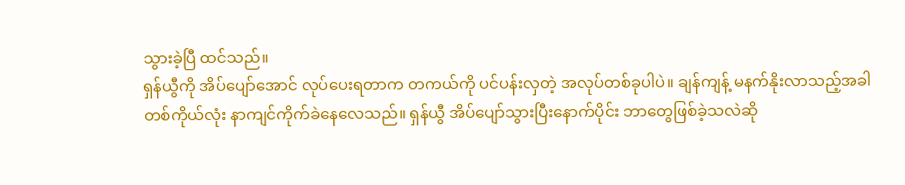သွားခဲ့ပြီ ထင်သည်။
ရှန်ယွီကို အိပ်ပျော်အောင် လုပ်ပေးရတာက တကယ်ကို ပင်ပန်းလှတဲ့ အလုပ်တစ်ခုပါပဲ။ ချန်ကျန့် မနက်နိုးလာသည့်အခါ တစ်ကိုယ်လုံး နာကျင်ကိုက်ခဲနေလေသည်။ ရှန်ယွီ အိပ်ပျော်သွားပြီးနောက်ပိုင်း ဘာတွေဖြစ်ခဲ့သလဲဆို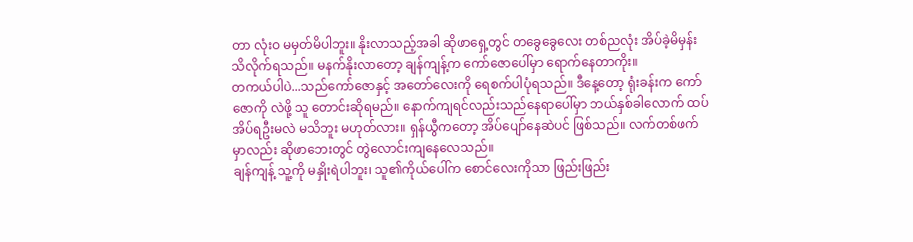တာ လုံးဝ မမှတ်မိပါဘူး။ နိုးလာသည့်အခါ ဆိုဖာရှေ့တွင် တခွေခွေလေး တစ်ညလုံး အိပ်ခဲ့မိမှန်း သိလိုက်ရသည်။ မနက်နိုးလာတော့ ချန်ကျန့်က ကော်ဇောပေါ်မှာ ရောက်နေတာကိုး။
တကယ်ပါပဲ...သည်ကော်ဇောနှင့် အတော်လေးကို ရေစက်ပါပုံရသည်။ ဒီနေ့တော့ ရုံးခန်းက ကော်ဇောကို လဲဖို့ သူ တောင်းဆိုရမည်။ နောက်ကျရင်လည်းသည်နေရာပေါ်မှာ ဘယ်နှစ်ခါလောက် ထပ်အိပ်ရဦးမလဲ မသိဘူး မဟုတ်လား။ ရှန်ယွီကတော့ အိပ်ပျော်နေဆဲပင် ဖြစ်သည်။ လက်တစ်ဖက်မှာလည်း ဆိုဖာဘေးတွင် တွဲလောင်းကျနေလေသည်။
ချန်ကျန့် သူ့ကို မနှိုးရဲပါဘူး၊ သူ၏ကိုယ်ပေါ်က စောင်လေးကိုသာ ဖြည်းဖြည်း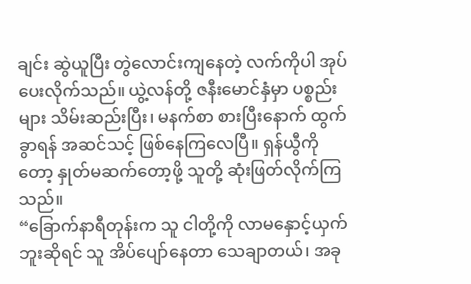ချင်း ဆွဲယူပြီး တွဲလောင်းကျနေတဲ့ လက်ကိုပါ အုပ်ပေးလိုက်သည်။ ယွဲ့လန်တို့ ဇနီးမောင်နှံမှာ ပစ္စည်းများ သိမ်းဆည်းပြီး၊ မနက်စာ စားပြီးနောက် ထွက်ခွာရန် အဆင်သင့် ဖြစ်နေကြလေပြီ။ ရှန်ယွီကိုတော့ နှုတ်မဆက်တော့ဖို့ သူတို့ ဆုံးဖြတ်လိုက်ကြသည်။
“ခြောက်နာရီတုန်းက သူ ငါတို့ကို လာမနှောင့်ယှက်ဘူးဆိုရင် သူ အိပ်ပျော်နေတာ သေချာတယ်၊ အခု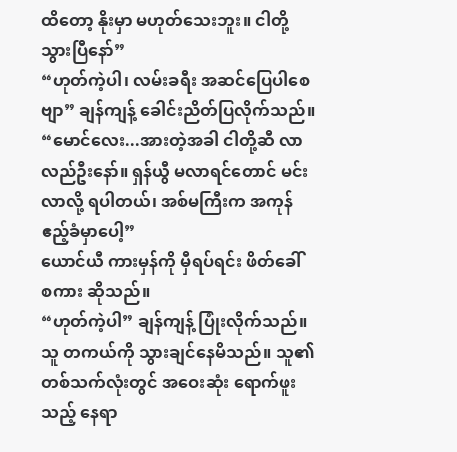ထိတော့ နိုးမှာ မဟုတ်သေးဘူး။ ငါတို့ သွားပြီနော်”
“ဟုတ်ကဲ့ပါ၊ လမ်းခရီး အဆင်ပြေပါစေဗျာ” ချန်ကျန့် ခေါင်းညိတ်ပြလိုက်သည်။
“မောင်လေး...အားတဲ့အခါ ငါတို့ဆီ လာလည်ဦးနော်။ ရှန်ယွီ မလာရင်တောင် မင်း လာလို့ ရပါတယ်၊ အစ်မကြီးက အကုန် ဧည့်ခံမှာပေါ့”
ယောင်ယီ ကားမှန်ကို မှီရပ်ရင်း ဖိတ်ခေါ် စကား ဆိုသည်။
“ဟုတ်ကဲ့ပါ” ချန်ကျန့် ပြုံးလိုက်သည်။
သူ တကယ်ကို သွားချင်နေမိသည်။ သူ၏တစ်သက်လုံးတွင် အဝေးဆုံး ရောက်ဖူးသည့် နေရာ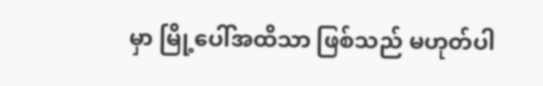မှာ မြို့ပေါ်အထိသာ ဖြစ်သည် မဟုတ်ပါ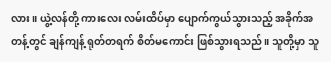လား။ ယွဲ့လန်တို့ ကားလေး လမ်းထိပ်မှာ ပျောက်ကွယ်သွားသည့် အခိုက်အတန့်တွင် ချန်ကျန့် ရုတ်တရက် စိတ်မကောင်း ဖြစ်သွားရသည်။ သူတို့မှာ သူ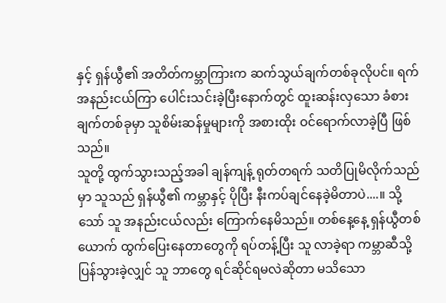နှင့် ရှန်ယွီ၏ အတိတ်ကမ္ဘာကြားက ဆက်သွယ်ချက်တစ်ခုလိုပင်။ ရက်အနည်းငယ်ကြာ ပေါင်းသင်းခဲ့ပြီးနောက်တွင် ထူးဆန်းလှသော ခံစားချက်တစ်ခုမှာ သူစိမ်းဆန်မှုများကို အစားထိုး ဝင်ရောက်လာခဲ့ပြီ ဖြစ်သည်။
သူတို့ ထွက်သွားသည့်အခါ ချန်ကျန့် ရုတ်တရက် သတိပြုမိလိုက်သည်မှာ သူသည် ရှန်ယွီ၏ ကမ္ဘာနှင့် ပိုပြီး နီးကပ်ချင်နေခဲ့မိတာပဲ....။ သို့သော် သူ အနည်းငယ်လည်း ကြောက်နေမိသည်။ တစ်နေ့နေ့ ရှန်ယွီတစ်ယောက် ထွက်ပြေးနေတာတွေကို ရပ်တန့်ပြီး သူ လာခဲ့ရာ ကမ္ဘာဆီသို့ ပြန်သွားခဲ့လျှင် သူ ဘာတွေ ရင်ဆိုင်ရမလဲဆိုတာ မသိသော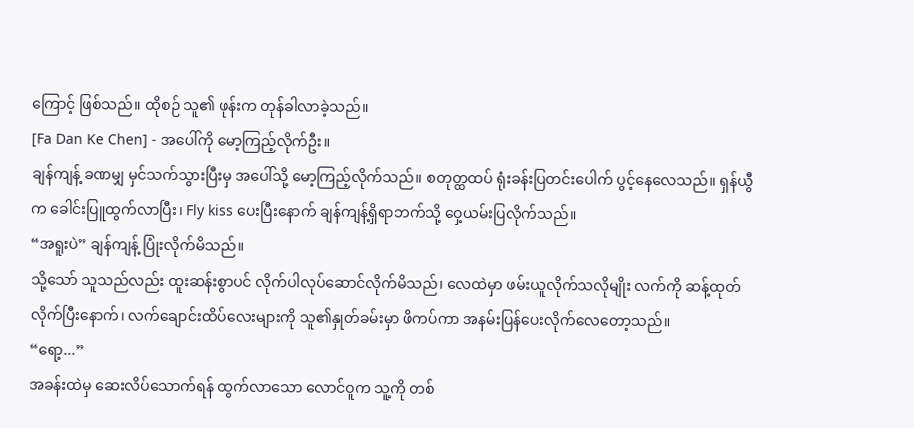ကြောင့် ဖြစ်သည်။ ထိုစဉ် သူ၏ ဖုန်းက တုန်ခါလာခဲ့သည်။
[Fa Dan Ke Chen] - အပေါ်ကို မော့ကြည့်လိုက်ဦး။
ချန်ကျန့် ခဏမျှ မှင်သက်သွားပြီးမှ အပေါ်သို့ မော့ကြည့်လိုက်သည်။ စတုတ္ထထပ် ရုံးခန်းပြတင်းပေါက် ပွင့်နေလေသည်။ ရှန်ယွီက ခေါင်းပြူထွက်လာပြီး၊ Fly kiss ပေးပြီးနောက် ချန်ကျန့်ရှိရာဘက်သို့ ဝှေ့ယမ်းပြလိုက်သည်။
“အရူးပဲ” ချန်ကျန့် ပြုံးလိုက်မိသည်။
သို့သော် သူသည်လည်း ထူးဆန်းစွာပင် လိုက်ပါလုပ်ဆောင်လိုက်မိသည်၊ လေထဲမှာ ဖမ်းယူလိုက်သလိုမျိုး လက်ကို ဆန့်ထုတ်လိုက်ပြီးနောက်၊ လက်ချောင်းထိပ်လေးများကို သူ၏နှုတ်ခမ်းမှာ ဖိကပ်ကာ အနမ်းပြန်ပေးလိုက်လေတော့သည်။
“ရော့...”
အခန်းထဲမှ ဆေးလိပ်သောက်ရန် ထွက်လာသော လောင်ဝူက သူ့ကို တစ်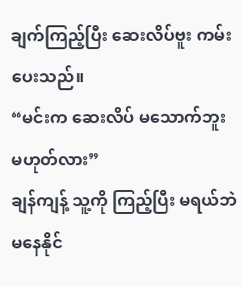ချက်ကြည့်ပြီး ဆေးလိပ်ဗူး ကမ်းပေးသည်။
“မင်းက ဆေးလိပ် မသောက်ဘူး မဟုတ်လား”
ချန်ကျန့် သူ့ကို ကြည့်ပြီး မရယ်ဘဲ မနေနိုင်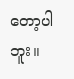တော့ပါဘူး။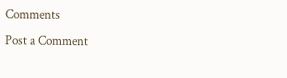Comments
Post a Comment